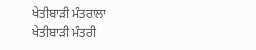ਖੇਤੀਬਾੜੀ ਮੰਤਰਾਲਾ
ਖੇਤੀਬਾੜੀ ਮੰਤਰੀ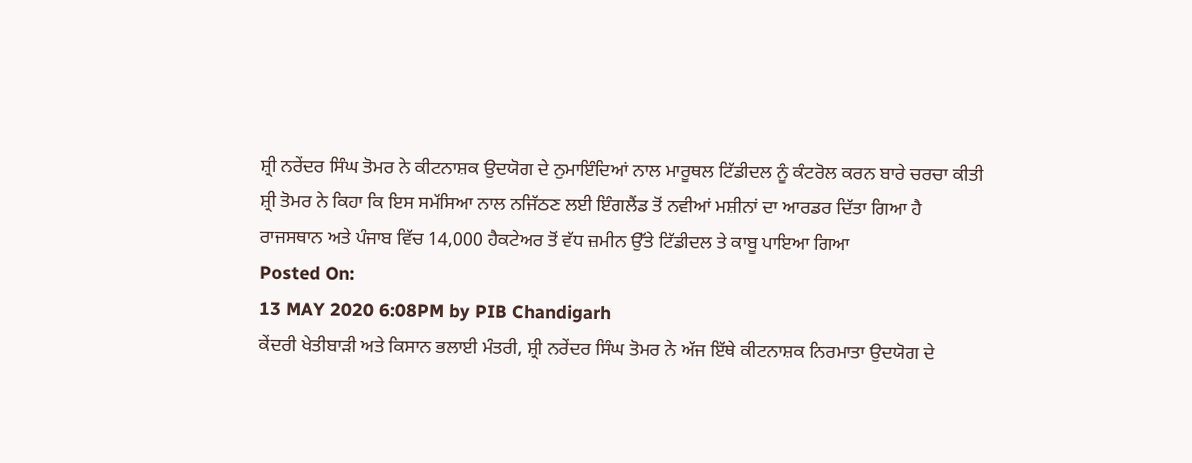ਸ਼੍ਰੀ ਨਰੇਂਦਰ ਸਿੰਘ ਤੋਮਰ ਨੇ ਕੀਟਨਾਸ਼ਕ ਉਦਯੋਗ ਦੇ ਨੁਮਾਇੰਦਿਆਂ ਨਾਲ ਮਾਰੂਥਲ ਟਿੱਡੀਦਲ ਨੂੰ ਕੰਟਰੋਲ ਕਰਨ ਬਾਰੇ ਚਰਚਾ ਕੀਤੀ
ਸ਼੍ਰੀ ਤੋਮਰ ਨੇ ਕਿਹਾ ਕਿ ਇਸ ਸਮੱਸਿਆ ਨਾਲ ਨਜਿੱਠਣ ਲਈ ਇੰਗਲੈਂਡ ਤੋਂ ਨਵੀਆਂ ਮਸ਼ੀਨਾਂ ਦਾ ਆਰਡਰ ਦਿੱਤਾ ਗਿਆ ਹੈ
ਰਾਜਸਥਾਨ ਅਤੇ ਪੰਜਾਬ ਵਿੱਚ 14,000 ਹੈਕਟੇਅਰ ਤੋਂ ਵੱਧ ਜ਼ਮੀਨ ਉੱਤੇ ਟਿੱਡੀਦਲ ਤੇ ਕਾਬੂ ਪਾਇਆ ਗਿਆ
Posted On:
13 MAY 2020 6:08PM by PIB Chandigarh
ਕੇਂਦਰੀ ਖੇਤੀਬਾੜੀ ਅਤੇ ਕਿਸਾਨ ਭਲਾਈ ਮੰਤਰੀ, ਸ਼੍ਰੀ ਨਰੇਂਦਰ ਸਿੰਘ ਤੋਮਰ ਨੇ ਅੱਜ ਇੱਥੇ ਕੀਟਨਾਸ਼ਕ ਨਿਰਮਾਤਾ ਉਦਯੋਗ ਦੇ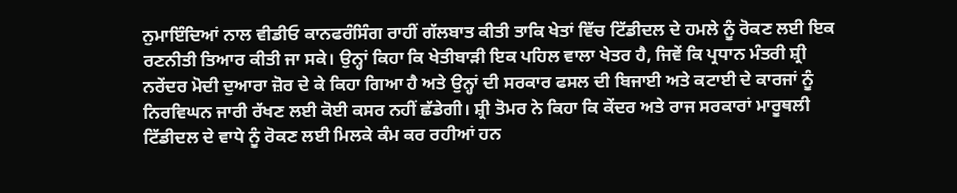ਨੁਮਾਇੰਦਿਆਂ ਨਾਲ ਵੀਡੀਓ ਕਾਨਫਰੰਸਿੰਗ ਰਾਹੀਂ ਗੱਲਬਾਤ ਕੀਤੀ ਤਾਕਿ ਖੇਤਾਂ ਵਿੱਚ ਟਿੱਡੀਦਲ ਦੇ ਹਮਲੇ ਨੂੰ ਰੋਕਣ ਲਈ ਇਕ ਰਣਨੀਤੀ ਤਿਆਰ ਕੀਤੀ ਜਾ ਸਕੇ। ਉਨ੍ਹਾਂ ਕਿਹਾ ਕਿ ਖੇਤੀਬਾੜੀ ਇਕ ਪਹਿਲ ਵਾਲਾ ਖੇਤਰ ਹੈ, ਜਿਵੇਂ ਕਿ ਪ੍ਰਧਾਨ ਮੰਤਰੀ ਸ਼੍ਰੀ ਨਰੇਂਦਰ ਮੋਦੀ ਦੁਆਰਾ ਜ਼ੋਰ ਦੇ ਕੇ ਕਿਹਾ ਗਿਆ ਹੈ ਅਤੇ ਉਨ੍ਹਾਂ ਦੀ ਸਰਕਾਰ ਫਸਲ ਦੀ ਬਿਜਾਈ ਅਤੇ ਕਟਾਈ ਦੇ ਕਾਰਜਾਂ ਨੂੰ ਨਿਰਵਿਘਨ ਜਾਰੀ ਰੱਖਣ ਲਈ ਕੋਈ ਕਸਰ ਨਹੀਂ ਛੱਡੇਗੀ। ਸ਼੍ਰੀ ਤੋਮਰ ਨੇ ਕਿਹਾ ਕਿ ਕੇਂਦਰ ਅਤੇ ਰਾਜ ਸਰਕਾਰਾਂ ਮਾਰੂਥਲੀ ਟਿੱਡੀਦਲ ਦੇ ਵਾਧੇ ਨੂੰ ਰੋਕਣ ਲਈ ਮਿਲਕੇ ਕੰਮ ਕਰ ਰਹੀਆਂ ਹਨ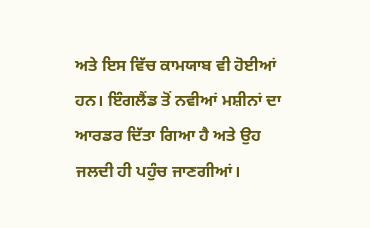ਅਤੇ ਇਸ ਵਿੱਚ ਕਾਮਯਾਬ ਵੀ ਹੋਈਆਂ ਹਨ। ਇੰਗਲੈਂਡ ਤੋਂ ਨਵੀਆਂ ਮਸ਼ੀਨਾਂ ਦਾ ਆਰਡਰ ਦਿੱਤਾ ਗਿਆ ਹੈ ਅਤੇ ਉਹ ਜਲਦੀ ਹੀ ਪਹੁੰਚ ਜਾਣਗੀਆਂ।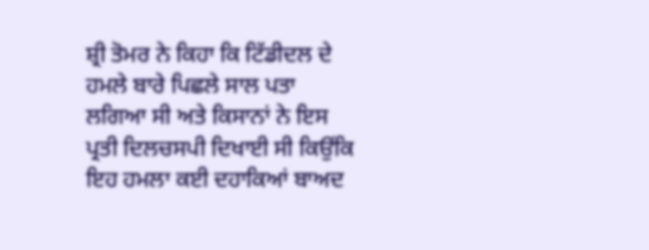ਸ਼੍ਰੀ ਤੋਮਰ ਨੇ ਕਿਹਾ ਕਿ ਟਿੱਡੀਦਲ ਦੇ ਹਮਲੇ ਬਾਰੇ ਪਿਛਲੇ ਸਾਲ ਪਤਾ ਲਗਿਆ ਸੀ ਅਤੇ ਕਿਸਾਨਾਂ ਨੇ ਇਸ ਪ੍ਰਤੀ ਦਿਲਚਸਪੀ ਦਿਖਾਈ ਸੀ ਕਿਉਂਕਿ ਇਹ ਹਮਲਾ ਕਈ ਦਹਾਕਿਆਂ ਬਾਅਦ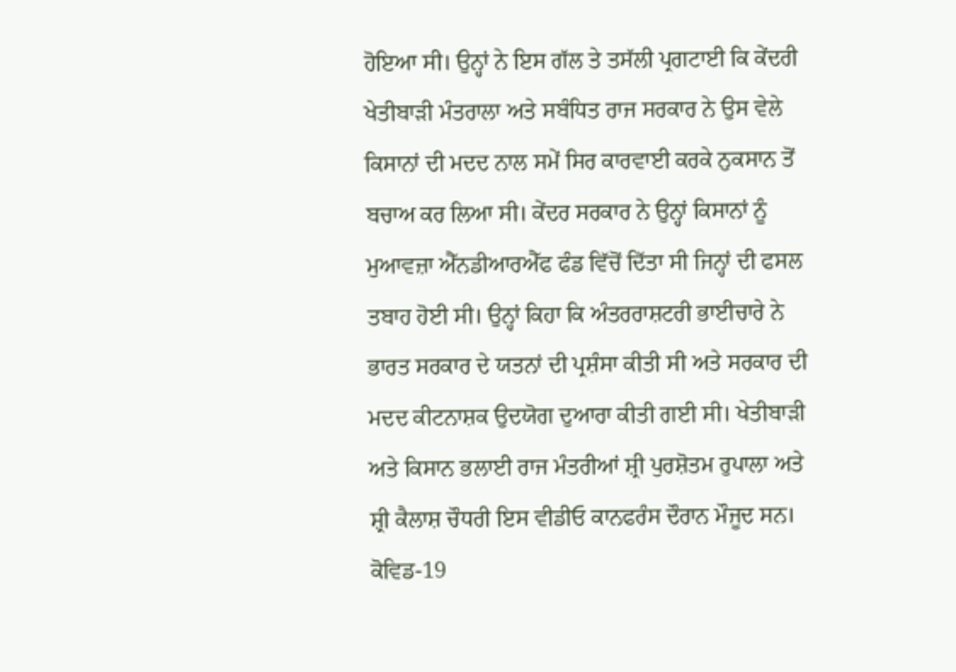ਹੋਇਆ ਸੀ। ਉਨ੍ਹਾਂ ਨੇ ਇਸ ਗੱਲ ਤੇ ਤਸੱਲੀ ਪ੍ਰਗਟਾਈ ਕਿ ਕੇਂਦਰੀ ਖੇਤੀਬਾੜੀ ਮੰਤਰਾਲਾ ਅਤੇ ਸਬੰਧਿਤ ਰਾਜ ਸਰਕਾਰ ਨੇ ਉਸ ਵੇਲੇ ਕਿਸਾਨਾਂ ਦੀ ਮਦਦ ਨਾਲ ਸਮੇਂ ਸਿਰ ਕਾਰਵਾਈ ਕਰਕੇ ਨੁਕਸਾਨ ਤੋਂ ਬਚਾਅ ਕਰ ਲਿਆ ਸੀ। ਕੇਂਦਰ ਸਰਕਾਰ ਨੇ ਉਨ੍ਹਾਂ ਕਿਸਾਨਾਂ ਨੂੰ ਮੁਆਵਜ਼ਾ ਐੱਨਡੀਆਰਐੱਫ ਫੰਡ ਵਿੱਚੋਂ ਦਿੱਤਾ ਸੀ ਜਿਨ੍ਹਾਂ ਦੀ ਫਸਲ ਤਬਾਹ ਹੋਈ ਸੀ। ਉਨ੍ਹਾਂ ਕਿਹਾ ਕਿ ਅੰਤਰਰਾਸ਼ਟਰੀ ਭਾਈਚਾਰੇ ਨੇ ਭਾਰਤ ਸਰਕਾਰ ਦੇ ਯਤਨਾਂ ਦੀ ਪ੍ਰਸ਼ੰਸਾ ਕੀਤੀ ਸੀ ਅਤੇ ਸਰਕਾਰ ਦੀ ਮਦਦ ਕੀਟਨਾਸ਼ਕ ਉਦਯੋਗ ਦੁਆਰਾ ਕੀਤੀ ਗਈ ਸੀ। ਖੇਤੀਬਾੜੀ ਅਤੇ ਕਿਸਾਨ ਭਲਾਈ ਰਾਜ ਮੰਤਰੀਆਂ ਸ਼੍ਰੀ ਪੁਰਸ਼ੋਤਮ ਰੁਪਾਲਾ ਅਤੇ ਸ਼੍ਰੀ ਕੈਲਾਸ਼ ਚੌਧਰੀ ਇਸ ਵੀਡੀਓ ਕਾਨਫਰੰਸ ਦੌਰਾਨ ਮੌਜੂਦ ਸਨ।
ਕੋਵਿਡ-19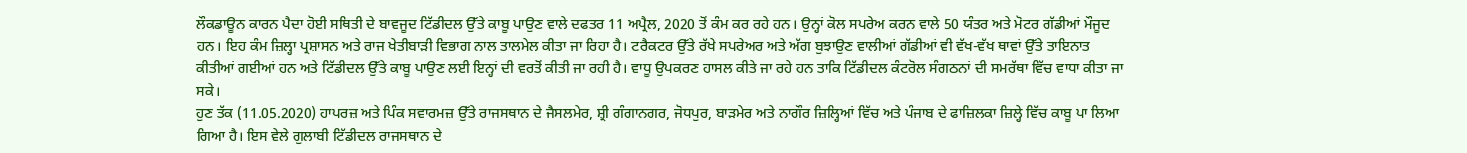ਲੌਕਡਾਊਨ ਕਾਰਨ ਪੈਦਾ ਹੋਈ ਸਥਿਤੀ ਦੇ ਬਾਵਜੂਦ ਟਿੱਡੀਦਲ ਉੱਤੇ ਕਾਬੂ ਪਾਉਣ ਵਾਲੇ ਦਫਤਰ 11 ਅਪ੍ਰੈਲ, 2020 ਤੋਂ ਕੰਮ ਕਰ ਰਹੇ ਹਨ। ਉਨ੍ਹਾਂ ਕੋਲ ਸਪਰੇਅ ਕਰਨ ਵਾਲੇ 50 ਯੰਤਰ ਅਤੇ ਮੋਟਰ ਗੱਡੀਆਂ ਮੌਜੂਦ ਹਨ। ਇਹ ਕੰਮ ਜ਼ਿਲ੍ਹਾ ਪ੍ਰਸ਼ਾਸਨ ਅਤੇ ਰਾਜ ਖੇਤੀਬਾੜੀ ਵਿਭਾਗ ਨਾਲ ਤਾਲਮੇਲ ਕੀਤਾ ਜਾ ਰਿਹਾ ਹੈ। ਟਰੈਕਟਰ ਉੱਤੇ ਰੱਖੇ ਸਪਰੇਅਰ ਅਤੇ ਅੱਗ ਬੁਝਾਉਣ ਵਾਲੀਆਂ ਗੱਡੀਆਂ ਵੀ ਵੱਖ-ਵੱਖ ਥਾਵਾਂ ਉੱਤੇ ਤਾਇਨਾਤ ਕੀਤੀਆਂ ਗਈਆਂ ਹਨ ਅਤੇ ਟਿੱਡੀਦਲ ਉੱਤੇ ਕਾਬੂ ਪਾਉਣ ਲਈ ਇਨ੍ਹਾਂ ਦੀ ਵਰਤੋਂ ਕੀਤੀ ਜਾ ਰਹੀ ਹੈ। ਵਾਧੂ ਉਪਕਰਣ ਹਾਸਲ ਕੀਤੇ ਜਾ ਰਹੇ ਹਨ ਤਾਕਿ ਟਿੱਡੀਦਲ ਕੰਟਰੋਲ ਸੰਗਠਨਾਂ ਦੀ ਸਮਰੱਥਾ ਵਿੱਚ ਵਾਧਾ ਕੀਤਾ ਜਾ ਸਕੇ।
ਹੁਣ ਤੱਕ (11.05.2020) ਹਾਪਰਜ਼ ਅਤੇ ਪਿੰਕ ਸਵਾਰਮਜ਼ ਉੱਤੇ ਰਾਜਸਥਾਨ ਦੇ ਜੈਸਲਮੇਰ, ਸ਼੍ਰੀ ਗੰਗਾਨਗਰ, ਜੋਧਪੁਰ, ਬਾੜਮੇਰ ਅਤੇ ਨਾਗੌਰ ਜ਼ਿਲ੍ਹਿਆਂ ਵਿੱਚ ਅਤੇ ਪੰਜਾਬ ਦੇ ਫਾਜ਼ਿਲਕਾ ਜ਼ਿਲ੍ਹੇ ਵਿੱਚ ਕਾਬੂ ਪਾ ਲਿਆ ਗਿਆ ਹੈ। ਇਸ ਵੇਲੇ ਗੁਲਾਬੀ ਟਿੱਡੀਦਲ ਰਾਜਸਥਾਨ ਦੇ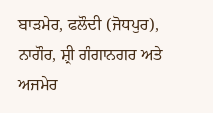ਬਾੜਮੇਰ, ਫਲੌਦੀ (ਜੋਧਪੁਰ), ਨਾਗੌਰ, ਸ਼੍ਰੀ ਗੰਗਾਨਗਰ ਅਤੇ ਅਜਮੇਰ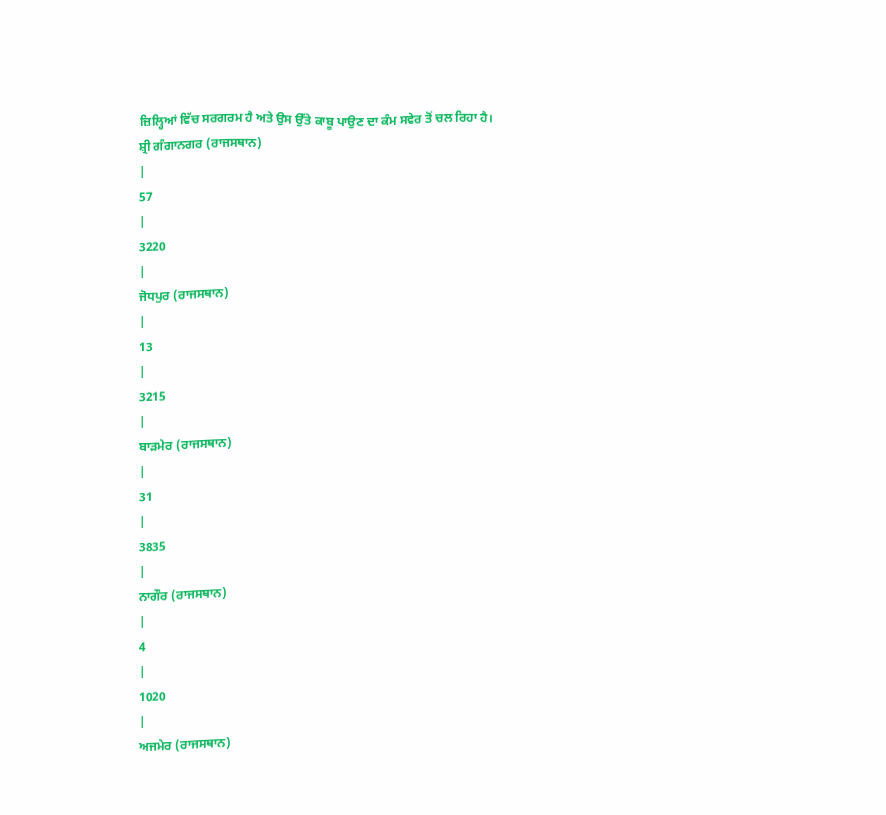ਜ਼ਿਲ੍ਹਿਆਂ ਵਿੱਚ ਸਰਗਰਮ ਹੈ ਅਤੇ ਉਸ ਉੱਤੇ ਕਾਬੂ ਪਾਉਣ ਦਾ ਕੰਮ ਸਵੇਰ ਤੋਂ ਚਲ ਰਿਹਾ ਹੈ।
ਸ਼੍ਰੀ ਗੰਗਾਨਗਰ (ਰਾਜਸਥਾਨ)
|
57
|
3220
|
ਜੋਧਪੁਰ (ਰਾਜਸਥਾਨ)
|
13
|
3215
|
ਬਾੜਮੇਰ (ਰਾਜਸਥਾਨ)
|
31
|
3835
|
ਨਾਗੌਰ (ਰਾਜਸਥਾਨ)
|
4
|
1020
|
ਅਜਮੇਰ (ਰਾਜਸਥਾਨ)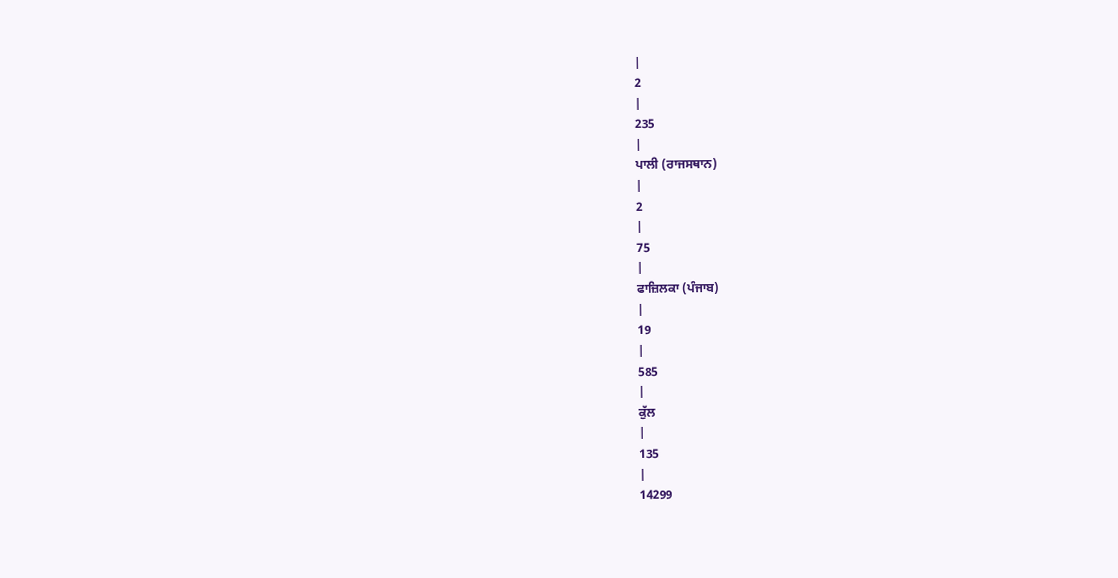|
2
|
235
|
ਪਾਲੀ (ਰਾਜਸਥਾਨ)
|
2
|
75
|
ਫਾਜ਼ਿਲਕਾ (ਪੰਜਾਬ)
|
19
|
585
|
ਕੁੱਲ
|
135
|
14299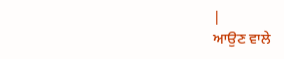|
ਆਉਣ ਵਾਲੇ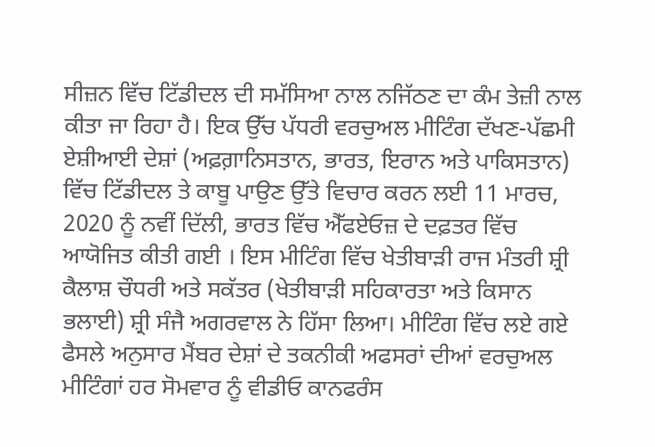ਸੀਜ਼ਨ ਵਿੱਚ ਟਿੱਡੀਦਲ ਦੀ ਸਮੱਸਿਆ ਨਾਲ ਨਜਿੱਠਣ ਦਾ ਕੰਮ ਤੇਜ਼ੀ ਨਾਲ ਕੀਤਾ ਜਾ ਰਿਹਾ ਹੈ। ਇਕ ਉੱਚ ਪੱਧਰੀ ਵਰਚੁਅਲ ਮੀਟਿੰਗ ਦੱਖਣ-ਪੱਛਮੀ ਏਸ਼ੀਆਈ ਦੇਸ਼ਾਂ (ਅਫ਼ਗ਼ਾਨਿਸਤਾਨ, ਭਾਰਤ, ਇਰਾਨ ਅਤੇ ਪਾਕਿਸਤਾਨ) ਵਿੱਚ ਟਿੱਡੀਦਲ ਤੇ ਕਾਬੂ ਪਾਉਣ ਉੱਤੇ ਵਿਚਾਰ ਕਰਨ ਲਈ 11 ਮਾਰਚ, 2020 ਨੂੰ ਨਵੀਂ ਦਿੱਲੀ, ਭਾਰਤ ਵਿੱਚ ਐੱਫਏਓਜ਼ ਦੇ ਦਫ਼ਤਰ ਵਿੱਚ ਆਯੋਜਿਤ ਕੀਤੀ ਗਈ । ਇਸ ਮੀਟਿੰਗ ਵਿੱਚ ਖੇਤੀਬਾੜੀ ਰਾਜ ਮੰਤਰੀ ਸ਼੍ਰੀ ਕੈਲਾਸ਼ ਚੌਧਰੀ ਅਤੇ ਸਕੱਤਰ (ਖੇਤੀਬਾੜੀ ਸਹਿਕਾਰਤਾ ਅਤੇ ਕਿਸਾਨ ਭਲਾਈ) ਸ਼੍ਰੀ ਸੰਜੈ ਅਗਰਵਾਲ ਨੇ ਹਿੱਸਾ ਲਿਆ। ਮੀਟਿੰਗ ਵਿੱਚ ਲਏ ਗਏ ਫੈਸਲੇ ਅਨੁਸਾਰ ਮੈਂਬਰ ਦੇਸ਼ਾਂ ਦੇ ਤਕਨੀਕੀ ਅਫਸਰਾਂ ਦੀਆਂ ਵਰਚੁਅਲ ਮੀਟਿੰਗਾਂ ਹਰ ਸੋਮਵਾਰ ਨੂੰ ਵੀਡੀਓ ਕਾਨਫਰੰਸ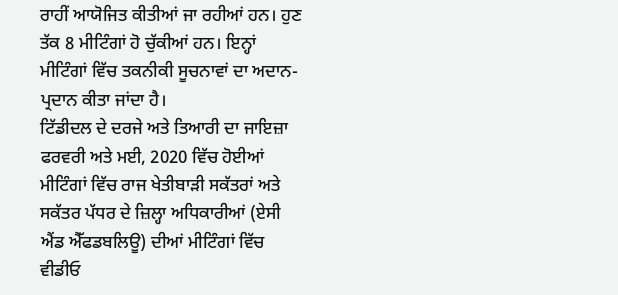ਰਾਹੀਂ ਆਯੋਜਿਤ ਕੀਤੀਆਂ ਜਾ ਰਹੀਆਂ ਹਨ। ਹੁਣ ਤੱਕ 8 ਮੀਟਿੰਗਾਂ ਹੋ ਚੁੱਕੀਆਂ ਹਨ। ਇਨ੍ਹਾਂ ਮੀਟਿੰਗਾਂ ਵਿੱਚ ਤਕਨੀਕੀ ਸੂਚਨਾਵਾਂ ਦਾ ਅਦਾਨ-ਪ੍ਰਦਾਨ ਕੀਤਾ ਜਾਂਦਾ ਹੈ।
ਟਿੱਡੀਦਲ ਦੇ ਦਰਜੇ ਅਤੇ ਤਿਆਰੀ ਦਾ ਜਾਇਜ਼ਾ ਫਰਵਰੀ ਅਤੇ ਮਈ, 2020 ਵਿੱਚ ਹੋਈਆਂ ਮੀਟਿੰਗਾਂ ਵਿੱਚ ਰਾਜ ਖੇਤੀਬਾੜੀ ਸਕੱਤਰਾਂ ਅਤੇ ਸਕੱਤਰ ਪੱਧਰ ਦੇ ਜ਼ਿਲ੍ਹਾ ਅਧਿਕਾਰੀਆਂ (ਏਸੀ ਐਂਡ ਐੱਫਡਬਲਿਊ) ਦੀਆਂ ਮੀਟਿੰਗਾਂ ਵਿੱਚ ਵੀਡੀਓ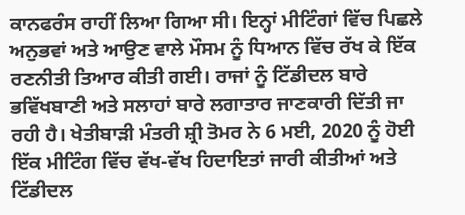ਕਾਨਫਰੰਸ ਰਾਹੀਂ ਲਿਆ ਗਿਆ ਸੀ। ਇਨ੍ਹਾਂ ਮੀਟਿੰਗਾਂ ਵਿੱਚ ਪਿਛਲੇ ਅਨੁਭਵਾਂ ਅਤੇ ਆਉਣ ਵਾਲੇ ਮੌਸਮ ਨੂੰ ਧਿਆਨ ਵਿੱਚ ਰੱਖ ਕੇ ਇੱਕ ਰਣਨੀਤੀ ਤਿਆਰ ਕੀਤੀ ਗਈ। ਰਾਜਾਂ ਨੂੰ ਟਿੱਡੀਦਲ ਬਾਰੇ ਭਵਿੱਖਬਾਣੀ ਅਤੇ ਸਲਾਹਾਂ ਬਾਰੇ ਲਗਾਤਾਰ ਜਾਣਕਾਰੀ ਦਿੱਤੀ ਜਾ ਰਹੀ ਹੈ। ਖੇਤੀਬਾੜੀ ਮੰਤਰੀ ਸ਼੍ਰੀ ਤੋਮਰ ਨੇ 6 ਮਈ, 2020 ਨੂੰ ਹੋਈ ਇੱਕ ਮੀਟਿੰਗ ਵਿੱਚ ਵੱਖ-ਵੱਖ ਹਿਦਾਇਤਾਂ ਜਾਰੀ ਕੀਤੀਆਂ ਅਤੇ ਟਿੱਡੀਦਲ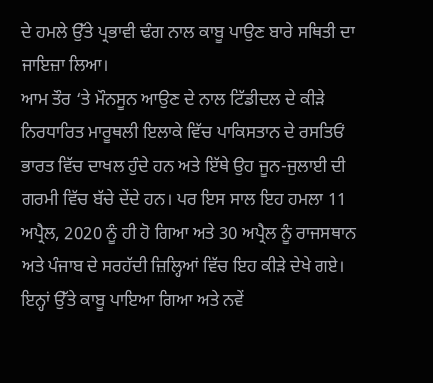ਦੇ ਹਮਲੇ ਉੱਤੇ ਪ੍ਰਭਾਵੀ ਢੰਗ ਨਾਲ ਕਾਬੂ ਪਾਉਣ ਬਾਰੇ ਸਥਿਤੀ ਦਾ ਜਾਇਜ਼ਾ ਲਿਆ।
ਆਮ ਤੌਰ ‘ਤੇ ਮੌਨਸੂਨ ਆਉਣ ਦੇ ਨਾਲ ਟਿੱਡੀਦਲ ਦੇ ਕੀੜੇ ਨਿਰਧਾਰਿਤ ਮਾਰੂਥਲੀ ਇਲਾਕੇ ਵਿੱਚ ਪਾਕਿਸਤਾਨ ਦੇ ਰਸਤਿਓਂ ਭਾਰਤ ਵਿੱਚ ਦਾਖਲ ਹੁੰਦੇ ਹਨ ਅਤੇ ਇੱਥੇ ਉਹ ਜੂਨ-ਜੁਲਾਈ ਦੀ ਗਰਮੀ ਵਿੱਚ ਬੱਚੇ ਦੇਂਦੇ ਹਨ। ਪਰ ਇਸ ਸਾਲ ਇਹ ਹਮਲਾ 11 ਅਪ੍ਰੈਲ, 2020 ਨੂੰ ਹੀ ਹੋ ਗਿਆ ਅਤੇ 30 ਅਪ੍ਰੈਲ ਨੂੰ ਰਾਜਸਥਾਨ ਅਤੇ ਪੰਜਾਬ ਦੇ ਸਰਹੱਦੀ ਜ਼ਿਲ੍ਹਿਆਂ ਵਿੱਚ ਇਹ ਕੀੜੇ ਦੇਖੇ ਗਏ। ਇਨ੍ਹਾਂ ਉੱਤੇ ਕਾਬੂ ਪਾਇਆ ਗਿਆ ਅਤੇ ਨਵੇਂ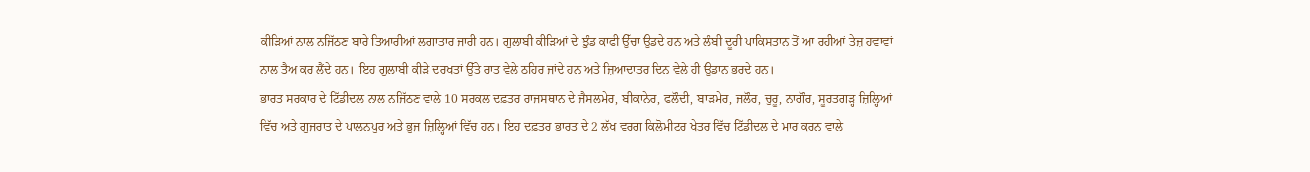ਕੀੜਿਆਂ ਨਾਲ ਨਜਿੱਠਣ ਬਾਰੇ ਤਿਆਰੀਆਂ ਲਗਾਤਾਰ ਜਾਰੀ ਹਨ। ਗੁਲਾਬੀ ਕੀੜਿਆਂ ਦੇ ਝੁੰਡ ਕਾਫੀ ਉੱਚਾ ਉਡਦੇ ਹਨ ਅਤੇ ਲੰਬੀ ਦੂਰੀ ਪਾਕਿਸਤਾਨ ਤੋਂ ਆ ਰਹੀਆਂ ਤੇਜ਼ ਹਵਾਵਾਂ ਨਾਲ ਤੈਅ ਕਰ ਲੈਂਦੇ ਹਨ। ਇਹ ਗੁਲਾਬੀ ਕੀੜੇ ਦਰਖਤਾਂ ਉੱਤੇ ਰਾਤ ਵੇਲੇ ਠਹਿਰ ਜਾਂਦੇ ਹਨ ਅਤੇ ਜ਼ਿਆਦਾਤਰ ਦਿਨ ਵੇਲੇ ਹੀ ਉਡਾਨ ਭਰਦੇ ਹਨ।
ਭਾਰਤ ਸਰਕਾਰ ਦੇ ਟਿੱਡੀਦਲ ਨਾਲ ਨਜਿੱਠਣ ਵਾਲੇ 10 ਸਰਕਲ ਦਫ਼ਤਰ ਰਾਜਸਥਾਨ ਦੇ ਜੈਸਲਮੇਰ, ਬੀਕਾਨੇਰ, ਫਲੌਦੀ, ਬਾੜਮੇਰ, ਜਲੌਰ, ਚੁਰੂ, ਨਾਗੌਰ, ਸੂਰਤਗੜ੍ਹ ਜ਼ਿਲ੍ਹਿਆਂ ਵਿੱਚ ਅਤੇ ਗੁਜਰਾਤ ਦੇ ਪਾਲਨਪੁਰ ਅਤੇ ਭੁਜ ਜ਼ਿਲ੍ਹਿਆਂ ਵਿੱਚ ਹਨ। ਇਹ ਦਫ਼ਤਰ ਭਾਰਤ ਦੇ 2 ਲੱਖ ਵਰਗ ਕਿਲੋਮੀਟਰ ਖੇਤਰ ਵਿੱਚ ਟਿੱਡੀਦਲ ਦੇ ਮਾਰ ਕਰਨ ਵਾਲੇ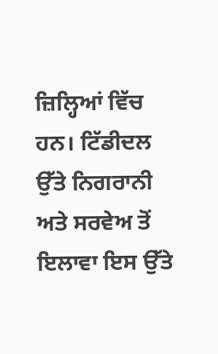ਜ਼ਿਲ੍ਹਿਆਂ ਵਿੱਚ ਹਨ। ਟਿੱਡੀਦਲ ਉੱਤੇ ਨਿਗਰਾਨੀ ਅਤੇ ਸਰਵੇਅ ਤੋਂ ਇਲਾਵਾ ਇਸ ਉੱਤੇ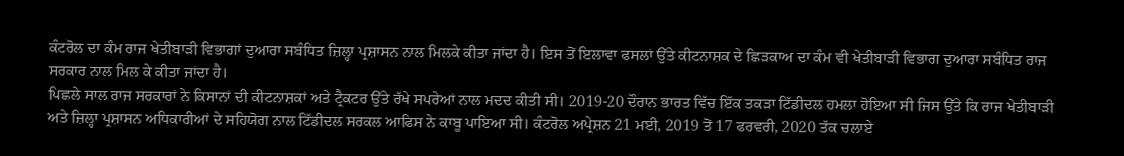ਕੰਟਰੋਲ ਦਾ ਕੰਮ ਰਾਜ ਖੇਤੀਬਾੜੀ ਵਿਭਾਗਾਂ ਦੁਆਰਾ ਸਬੰਧਿਤ ਜ਼ਿਲ੍ਹਾ ਪ੍ਰਸ਼ਾਸਨ ਨਾਲ ਮਿਲਕੇ ਕੀਤਾ ਜਾਂਦਾ ਹੈ। ਇਸ ਤੋਂ ਇਲਾਵਾ ਫਸਲਾਂ ਉੱਤੇ ਕੀਟਨਾਸ਼ਕ ਦੇ ਛਿੜਕਾਅ ਦਾ ਕੰਮ ਵੀ ਖੇਤੀਬਾੜੀ ਵਿਭਾਗ ਦੁਆਰਾ ਸਬੰਧਿਤ ਰਾਜ ਸਰਕਾਰ ਨਾਲ ਮਿਲ ਕੇ ਕੀਤਾ ਜਾਂਦਾ ਹੈ।
ਪਿਛਲੇ ਸਾਲ ਰਾਜ ਸਰਕਾਰਾਂ ਨੇ ਕਿਸਾਨਾਂ ਦੀ ਕੀਟਨਾਸ਼ਕਾਂ ਅਤੇ ਟ੍ਰੈਕਟਰ ਉੱਤੇ ਰੱਖੇ ਸਪਰੇਆਂ ਨਾਲ ਮਦਦ ਕੀਤੀ ਸੀ। 2019-20 ਦੌਰਾਨ ਭਾਰਤ ਵਿੱਚ ਇੱਕ ਤਕੜਾ ਟਿੱਡੀਦਲ ਹਮਲਾ ਹੋਇਆ ਸੀ ਜਿਸ ਉੱਤੇ ਕਿ ਰਾਜ ਖੇਤੀਬਾੜੀ ਅਤੇ ਜ਼ਿਲ੍ਹਾ ਪ੍ਰਸ਼ਾਸਨ ਅਧਿਕਾਰੀਆਂ ਦੇ ਸਹਿਯੋਗ ਨਾਲ ਟਿੱਡੀਦਲ ਸਰਕਲ ਆਫਿਸ ਨੇ ਕਾਬੂ ਪਾਇਆ ਸੀ। ਕੰਟਰੋਲ ਅਪ੍ਰੇਸ਼ਨ 21 ਮਈ, 2019 ਤੋਂ 17 ਫਰਵਰੀ, 2020 ਤੱਕ ਚਲਾਏ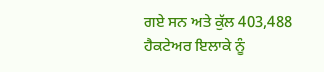ਗਏ ਸਨ ਅਤੇ ਕੁੱਲ 403,488 ਹੈਕਟੇਅਰ ਇਲਾਕੇ ਨੂੰ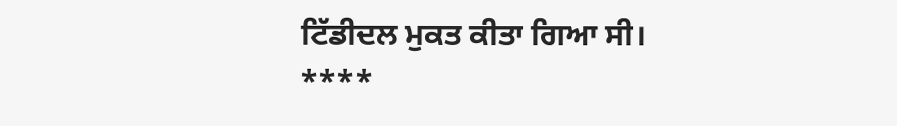ਟਿੱਡੀਦਲ ਮੁਕਤ ਕੀਤਾ ਗਿਆ ਸੀ।
****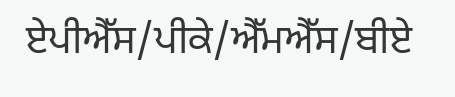ਏਪੀਐੱਸ/ਪੀਕੇ/ਐੱਮਐੱਸ/ਬੀਏ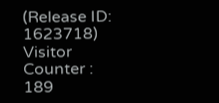(Release ID: 1623718)
Visitor Counter : 189